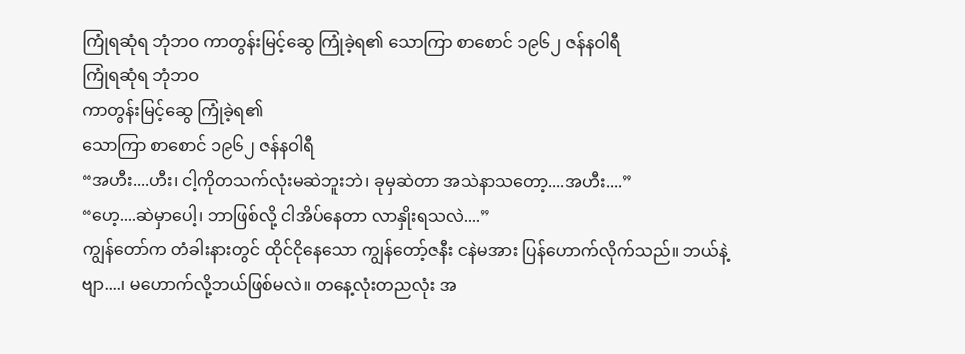ကြုံရဆုံရ ဘုံဘဝ ကာတွန်းမြင့်ဆွေ ကြုံခဲ့ရ၏ သောကြာ စာစောင် ၁၉၆၂ ဇန်နဝါရီ
ကြုံရဆုံရ ဘုံဘဝ
ကာတွန်းမြင့်ဆွေ ကြုံခဲ့ရ၏
သောကြာ စာစောင် ၁၉၆၂ ဇန်နဝါရီ
“အဟီး....ဟီး၊ ငါ့ကိုတသက်လုံးမဆဲဘူးဘဲ၊ ခုမှဆဲတာ အသဲနာသတော့....အဟီး....”
“ဟေ့....ဆဲမှာပေါ့၊ ဘာဖြစ်လို့ ငါအိပ်နေတာ လာနှိုးရသလဲ....”
ကျွန်တော်က တံခါးနားတွင် ထိုင်ငိုနေသော ကျွန်တော့်ဇနီး ငနဲမအား ပြန်ဟောက်လိုက်သည်။ ဘယ်နဲ့ဗျာ....၊ မဟောက်လို့ဘယ်ဖြစ်မလဲ။ တနေ့လုံးတညလုံး အ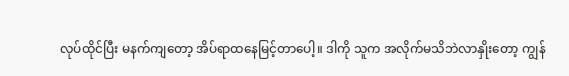လုပ်ထိုင်ပြီး မနက်ကျတော့ အိပ်ရာထနေမြင့်တာပေါ့။ ဒါကို သူက အလိုက်မသိဘဲလာနှိုးတော့ ကျွန်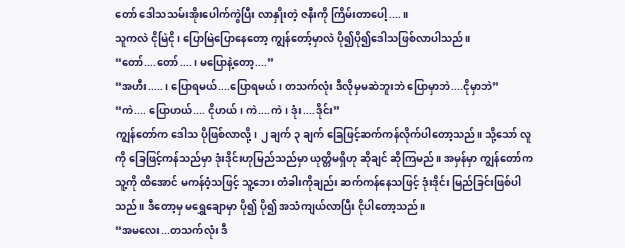တော် ဒေါသသမ်းအိုးပေါက်ကွဲပြီး လာနှိုးတဲ့ ဇနီးကို ကြိမ်းတာပေါ့....။
သူကလဲ ငိုမြဲငို၊ ပြောမြဲပြောနေတော့ ကျွန်တော့်မှာလဲ ပို၍ပို၍ဒေါသဖြစ်လာပါသည်။
“တော်....တော်....၊ မပြောနဲ့တော့....”
“အဟီး.....၊ ပြောရမယ်....ပြောရမယ်၊ တသက်လုံး ဒီလိုမှမဆဲဘူးဘဲ ပြောမှာဘဲ....ငိုမှာဘဲ”
“ကဲ.... ပြောဟယ်.... ငိုဟယ်၊ ကဲ....ကဲ၊ ဒုံး....ဒိုင်း”
ကျွန်တော်က ဒေါသ ပိုဖြစ်လာလို့၊ ၂ ချက် ၃ ချက် ခြေဖြင့်ဆက်ကန်လိုက်ပါတော့သည်။ သို့သော် လူကို ခြေဖြင့်ကန်သည်မှာ ဒုံးဒိုင်းဟုမြည်သည်မှာ ယုတ္တိမရှိဟု ဆိုချင် ဆိုကြမည်။ အမှန်မှာ ကျွန်တော်က သူ့ကို ထိအောင် မကန်ဝံ့သဖြင့် သူ့ဘေး တံခါးကိုချည်း ဆက်ကန်နေသဖြင့် ဒုံးဒိုင်း မြည်ခြင်းဖြစ်ပါသည်။ ဒီတော့မှ မရွှေချောမှာ ပို၍ ပို၍ အသံကျယ်လာပြီး ငိုပါတော့သည်။
“အမလေး...တသက်လုံး ဒီ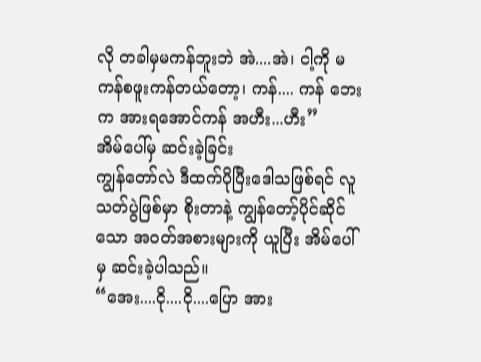လို တခါမှမကန်ဘူးဘဲ အဲ....အဲ၊ ငါ့ကို မကန်စဖူးကန်တယ်တော့၊ ကန်.... ကန် ဘေးက အားရအောင်ကန် အဟီး...ဟီး”
အိမ်ပေါ်မှ ဆင်းခဲ့ခြင်း
ကျွန်တော်လဲ ဒီထက်ပိုပြီးဒေါသဖြစ်ရင် လူသတ်ပွဲဖြစ်မှာ စိုးတာနဲ့ ကျွန်တော့်ပိုင်ဆိုင်သော အဝတ်အစားများကို ယူပြီး အိမ်ပေါ်မှ ဆင်းခဲ့ပါသည်။
“အေး....ငို....ငို....ပြော အား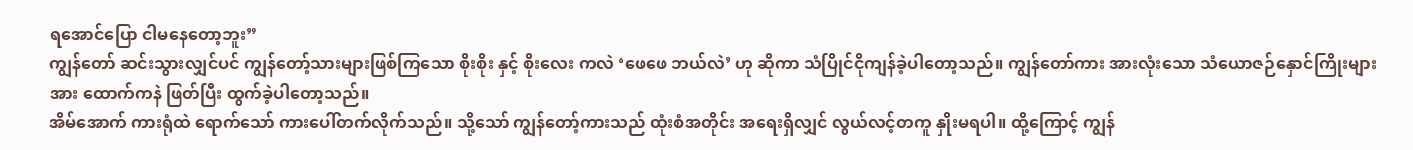ရအောင်ပြော ငါမနေတော့ဘူး”
ကျွန်တော် ဆင်းသွားလျှင်ပင် ကျွန်တော့်သားများဖြစ်ကြသော စိုးစိုး နှင့် စိုးလေး ကလဲ ‘ဖေဖေ ဘယ်လဲ’ ဟု ဆိုကာ သံပြိုင်ငိုကျန်ခဲ့ပါတော့သည်။ ကျွန်တော်ကား အားလုံးသော သံယောဇဉ်နှောင်ကြိုးများအား ထောက်ကနဲ ဖြတ်ပြီး ထွက်ခဲ့ပါတော့သည်။
အိမ်အောက် ကားရုံထဲ ရောက်သော် ကားပေါ်တက်လိုက်သည်။ သို့သော် ကျွန်တော့်ကားသည် ထုံးစံအတိုင်း အရေးရှိလျှင် လွယ်လင့်တကူ နှိုးမရပါ။ ထို့ကြောင့် ကျွန်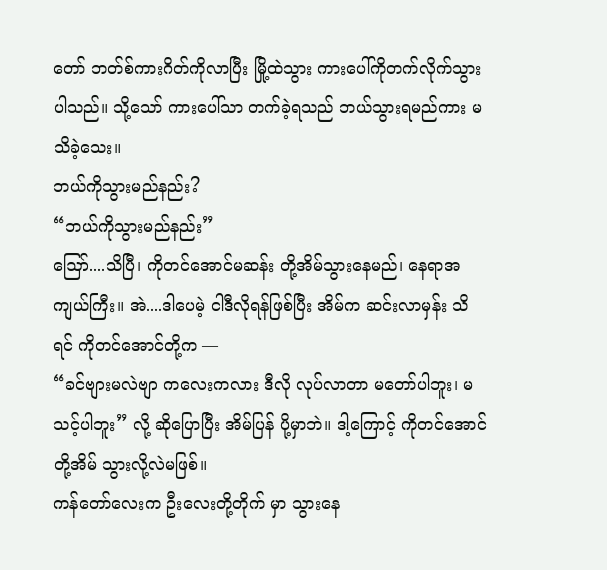တော် ဘတ်စ်ကားဂိတ်ကိုလာပြီး မြို့ထဲသွား ကားပေါ်ကိုတက်လိုက်သွားပါသည်။ သို့သော် ကားပေါ်သာ တက်ခဲ့ရသည် ဘယ်သွားရမည်ကား မသိခဲ့သေး။
ဘယ်ကိုသွားမည်နည်း?
“ဘယ်ကိုသွားမည်နည်း”
ဪ....သိပြီ၊ ကိုတင်အောင်မဆန်း တို့အိမ်သွားနေမည်၊ နေရာအကျယ်ကြီး။ အဲ....ဒါပေမဲ့ ငါဒီလိုရန်ဖြစ်ပြီး အိမ်က ဆင်းလာမှန်း သိရင် ကိုတင်အောင်တို့က —
“ခင်ဗျားမလဲဗျာ ကလေးကလား ဒီလို လုပ်လာတာ မတော်ပါဘူး၊ မသင့်ပါဘူး” လို့ ဆိုပြောပြီး အိမ်ပြန် ပို့မှာဘဲ။ ဒါ့ကြောင့် ကိုတင်အောင်တို့အိမ် သွားလို့လဲမဖြစ်။
ကန်တော်လေးက ဦးလေးတို့တိုက် မှာ သွားနေ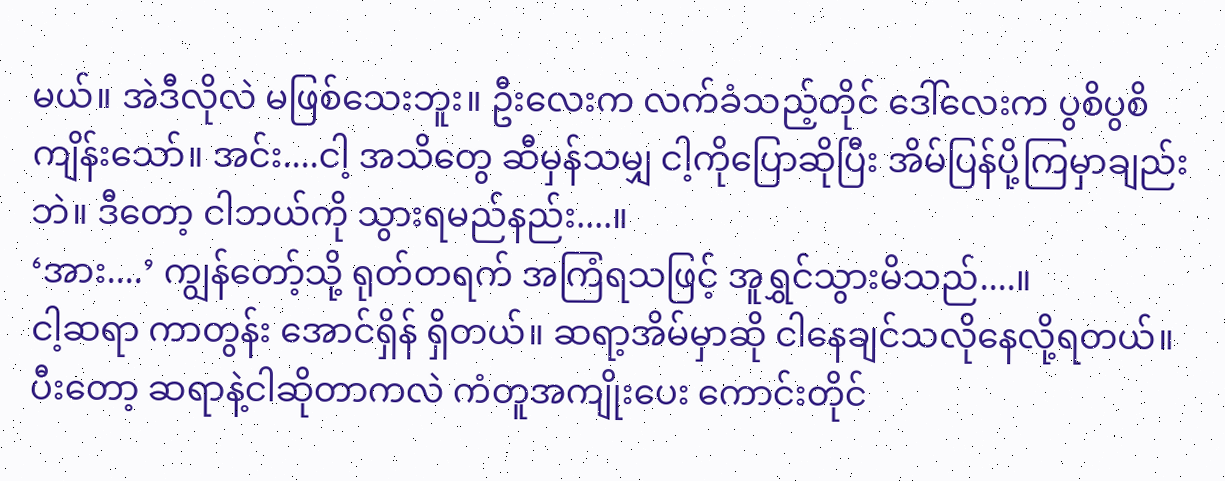မယ်။ အဲဒီလိုလဲ မဖြစ်သေးဘူး။ ဦးလေးက လက်ခံသည့်တိုင် ဒေါ်လေးက ပွစိပွစိကျိန်းသော်။ အင်း....ငါ့ အသိတွေ ဆီမှန်သမျှ ငါ့ကိုပြောဆိုပြီး အိမ်ပြန်ပို့ကြမှာချည်းဘဲ။ ဒီတော့ ငါဘယ်ကို သွားရမည်နည်း....။
‘အား....’ ကျွန်တော့်သို့ ရုတ်တရက် အကြံရသဖြင့် အူရွှင်သွားမိသည်....။
ငါ့ဆရာ ကာတွန်း အောင်ရှိန် ရှိတယ်။ ဆရာ့အိမ်မှာဆို ငါနေချင်သလိုနေလို့ရတယ်။ ပီးတော့ ဆရာနဲ့ငါဆိုတာကလဲ ကံတူအကျိုးပေး ကောင်းတိုင်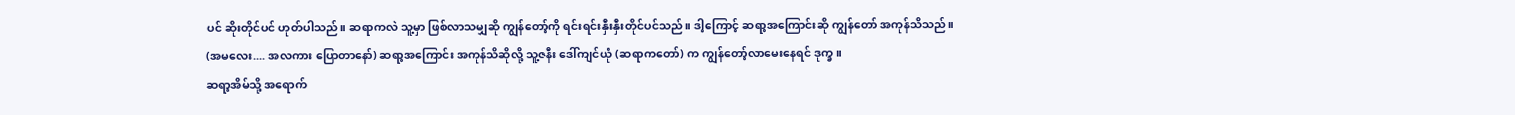ပင် ဆိုးတိုင်ပင် ဟုတ်ပါသည်။ ဆရာကလဲ သူ့မှာ ဖြစ်လာသမျှဆို ကျွန်တော့်ကို ရင်းရင်းနှီးနှီးတိုင်ပင်သည်။ ဒါ့ကြောင့် ဆရာ့အကြောင်းဆို ကျွန်တော် အကုန်သိသည်။
(အမလေး.... အလကား ပြောတာနော်) ဆရာ့အကြောင်း အကုန်သိဆိုလို့ သူ့ဇနီး ဒေါ်ကျင်ယုံ (ဆရာကတော်) က ကျွန်တော့်လာမေးနေရင် ဒုက္ခ။
ဆရာ့အိမ်သို့ အရောက်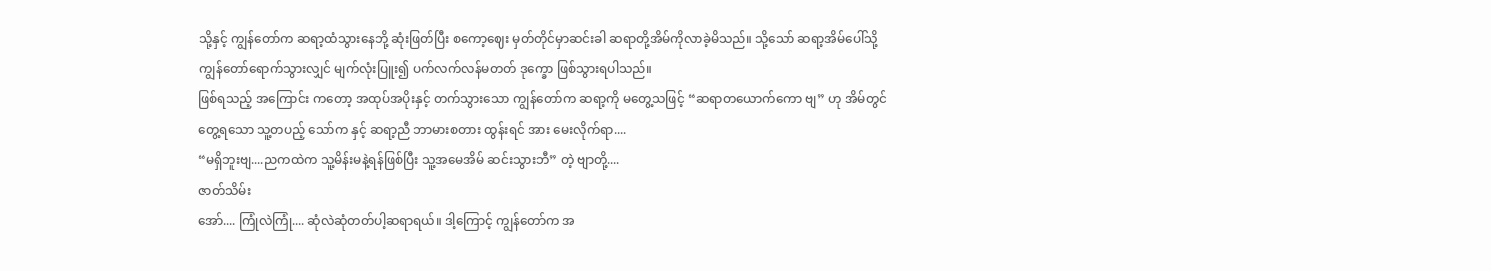သို့နှင့် ကျွန်တော်က ဆရာ့ထံသွားနေဘို့ ဆုံးဖြတ်ပြီး စကော့ဈေး မှတ်တိုင်မှာဆင်းခါ ဆရာတို့အိမ်ကိုလာခဲ့မိသည်။ သို့သော် ဆရာ့အိမ်ပေါ်သို့ ကျွန်တော်ရောက်သွားလျှင် မျက်လုံးပြူး၍ ပက်လက်လန်မတတ် ဒုက္ခော ဖြစ်သွားရပါသည်။
ဖြစ်ရသည့် အကြောင်း ကတော့ အထုပ်အပိုးနှင့် တက်သွားသော ကျွန်တော်က ဆရာ့ကို မတွေ့သဖြင့် “ဆရာတယောက်ကော ဗျ” ဟု အိမ်တွင်တွေ့ရသော သူ့တပည့် သော်က နှင့် ဆရာ့ညီ ဘာမားစတား ထွန်းရင် အား မေးလိုက်ရာ....
“မရှိဘူးဗျ....ညကထဲက သူ့မိန်းမနဲ့ရန်ဖြစ်ပြီး သူ့အမေအိမ် ဆင်းသွားဘီ” တဲ့ ဗျာတို့....
ဇာတ်သိမ်း
အော်.... ကြုံလဲကြုံ.... ဆုံလဲဆုံတတ်ပါ့ဆရာရယ်။ ဒါ့ကြောင့် ကျွန်တော်က အ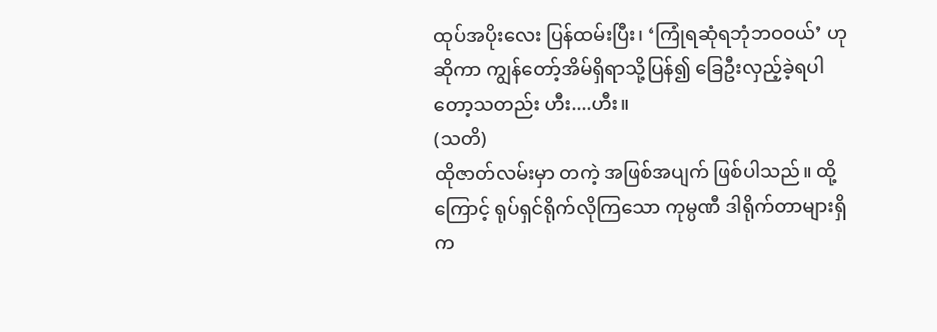ထုပ်အပိုးလေး ပြန်ထမ်းပြီး၊ ‘ကြုံရဆုံရဘုံဘဝဝယ်’ ဟုဆိုကာ ကျွန်တော့်အိမ်ရှိရာသို့ပြန်၍ ခြေဦးလှည့်ခဲ့ရပါတော့သတည်း ဟီး....ဟီး။
(သတိ)
ထိုဇာတ်လမ်းမှာ တကဲ့ အဖြစ်အပျက် ဖြစ်ပါသည်။ ထို့ကြောင့် ရုပ်ရှင်ရိုက်လိုကြသော ကုမ္ပဏီ ဒါရိုက်တာများရှိက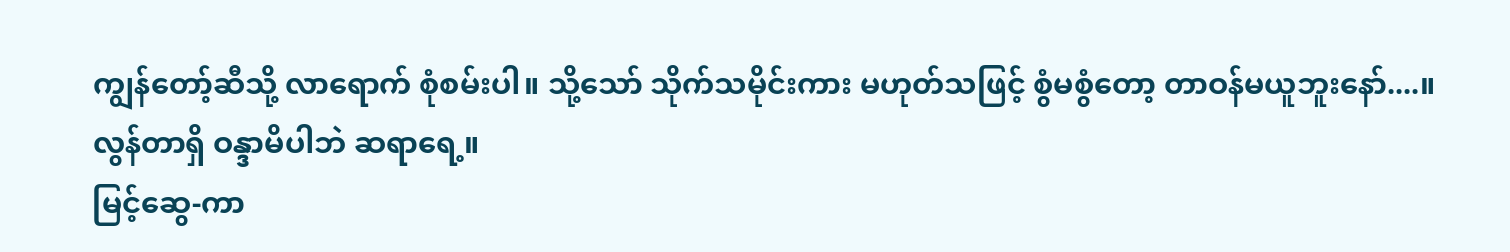ကျွန်တော့်ဆီသို့ လာရောက် စုံစမ်းပါ။ သို့သော် သိုက်သမိုင်းကား မဟုတ်သဖြင့် စွံမစွံတော့ တာဝန်မယူဘူးနော်....။
လွန်တာရှိ ဝန္ဒာမိပါဘဲ ဆရာရေ့။
မြင့်ဆွေ-ကာ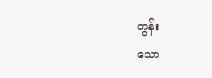တွန်း
သော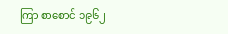ကြာ စာစောင် ၁၉၆၂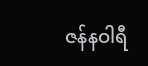ဇန်နဝါရီ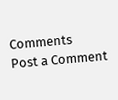Comments
Post a Comment